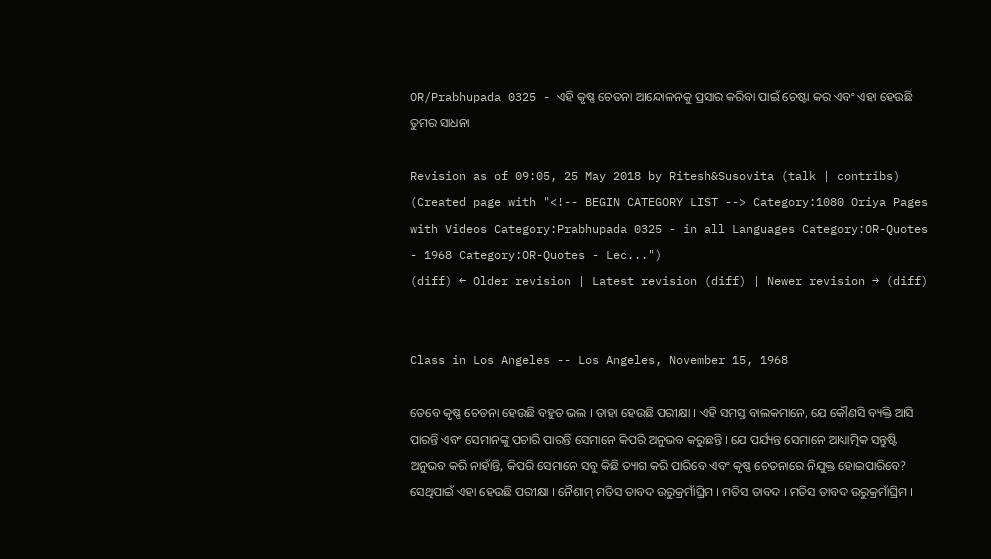OR/Prabhupada 0325 - ଏହି କୃଷ୍ଣ ଚେତନା ଆନ୍ଦୋଳନକୁ ପ୍ରସାର କରିବା ପାଇଁ ଚେଷ୍ଟା କର ଏବଂ ଏହା ହେଉଛି ତୁମର ସାଧନା

Revision as of 09:05, 25 May 2018 by Ritesh&Susovita (talk | contribs) (Created page with "<!-- BEGIN CATEGORY LIST --> Category:1080 Oriya Pages with Videos Category:Prabhupada 0325 - in all Languages Category:OR-Quotes - 1968 Category:OR-Quotes - Lec...")
(diff) ← Older revision | Latest revision (diff) | Newer revision → (diff)


Class in Los Angeles -- Los Angeles, November 15, 1968

ତେବେ କୃଷ୍ଣ ଚେତନା ହେଉଛି ବହୁତ ଭଲ । ତାହା ହେଉଛି ପରୀକ୍ଷା । ଏହି ସମସ୍ତ ବାଲକମାନେ, ଯେ କୌଣସି ବ୍ୟକ୍ତି ଆସି ପାରନ୍ତି ଏବଂ ସେମାନଙ୍କୁ ପଚାରି ପାରନ୍ତି ସେମାନେ କିପରି ଅନୁଭବ କରୁଛନ୍ତି । ଯେ ପର୍ଯ୍ୟନ୍ତ ସେମାନେ ଆଧ୍ୟାତ୍ମିକ ସନ୍ତୁଷ୍ଟି ଅନୁଭବ କରି ନାହାଁନ୍ତି, କିପରି ସେମାନେ ସବୁ କିଛି ତ୍ୟାଗ କରି ପାରିବେ ଏବଂ କୃଷ୍ଣ ଚେତନାରେ ନିଯୁକ୍ତ ହୋଇପାରିବେ? ସେଥିପାଇଁ ଏହା ହେଉଛି ପରୀକ୍ଷା । ନୈଶାମ୍ ମତିସ ତାବଦ ଉରୁକ୍ରମାଁଘ୍ରିମ । ମତିସ ତାବଦ । ମତିସ ତାବଦ ଉରୁକ୍ରମାଁଘ୍ରିମ ।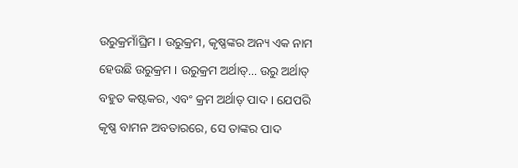ଉରୁକ୍ରମାଁଘ୍ରିମ । ଉରୁକ୍ରମ, କୃଷ୍ଣଙ୍କର ଅନ୍ୟ ଏକ ନାମ ହେଉଛି ଉରୁକ୍ରମ । ଉରୁକ୍ରମ ଅର୍ଥାତ୍... ଉରୁ ଅର୍ଥାତ୍ ବହୁତ କଷ୍ଟକର, ଏବଂ କ୍ରମ ଅର୍ଥାତ୍ ପାଦ । ଯେପରି କୃଷ୍ଣ ବାମନ ଅବତାରରେ, ସେ ତାଙ୍କର ପାଦ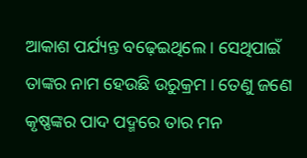ଆକାଶ ପର୍ଯ୍ୟନ୍ତ ବଢ଼େଇଥିଲେ । ସେଥିପାଇଁ ତାଙ୍କର ନାମ ହେଉଛି ଉରୁକ୍ରମ । ତେଣୁ ଜଣେ କୃଷ୍ଣଙ୍କର ପାଦ ପଦ୍ମରେ ତାର ମନ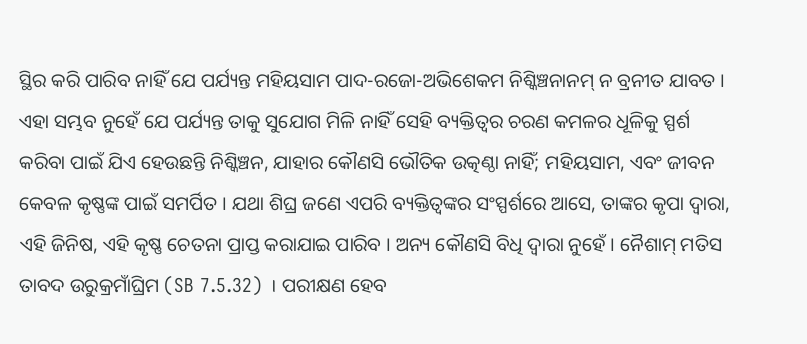ସ୍ଥିର କରି ପାରିବ ନାହିଁ ଯେ ପର୍ଯ୍ୟନ୍ତ ମହିୟସାମ ପାଦ-ରଜୋ-ଅଭିଶେକମ ନିଶ୍କିଞ୍ଚନାନମ୍ ନ ବ୍ରନୀତ ଯାବତ । ଏହା ସମ୍ଭବ ନୁହେଁ ଯେ ପର୍ଯ୍ୟନ୍ତ ତାକୁ ସୁଯୋଗ ମିଳି ନାହିଁ ସେହି ବ୍ୟକ୍ତିତ୍ଵର ଚରଣ କମଳର ଧୂଳିକୁ ସ୍ପର୍ଶ କରିବା ପାଇଁ ଯିଏ ହେଉଛନ୍ତି ନିଶ୍କିଞ୍ଚନ, ଯାହାର କୌଣସି ଭୌତିକ ଉତ୍କଣ୍ଠା ନାହିଁ; ମହିୟସାମ, ଏବଂ ଜୀବନ କେବଳ କୃଷ୍ଣଙ୍କ ପାଇଁ ସମର୍ପିତ । ଯଥା ଶିଘ୍ର ଜଣେ ଏପରି ବ୍ୟକ୍ତିତ୍ଵଙ୍କର ସଂସ୍ପର୍ଶରେ ଆସେ, ତାଙ୍କର କୃପା ଦ୍ଵାରା, ଏହି ଜିନିଷ, ଏହି କୃଷ୍ଣ ଚେତନା ପ୍ରାପ୍ତ କରାଯାଇ ପାରିବ । ଅନ୍ୟ କୌଣସି ବିଧି ଦ୍ଵାରା ନୁହେଁ । ନୈଶାମ୍ ମତିସ ତାବଦ ଉରୁକ୍ରମାଁଘ୍ରିମ (SB 7.5.32) । ପରୀକ୍ଷଣ ହେବ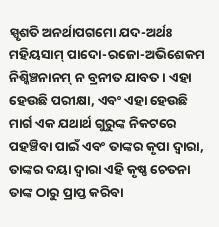ସ୍ପୃଶତି ଅନର୍ଥାପଗମୋ ଯଦ-ଅର୍ଥଃ ମହିୟସାମ୍ ପାଦୋ-ରଜୋ-ଅଭିଶେକମ ନିଶ୍କିଞ୍ଚନାନମ୍ ନ ବ୍ରନୀତ ଯାବତ । ଏହା ହେଉଛି ପରୀକ୍ଷା, ଏବଂ ଏହା ହେଉଛି ମାର୍ଗ ଏକ ଯଥାର୍ଥ ଗୁରୁଙ୍କ ନିକଟରେ ପହଞ୍ଚିବା ପାଇଁ ଏବଂ ତାଙ୍କର କୃପା ଦ୍ଵାରା, ତାଙ୍କର ଦୟା ଦ୍ଵାରା ଏହି କୃଷ୍ଣ ଚେତନା ତାଙ୍କ ଠାରୁ ପ୍ରାପ୍ତ କରିବା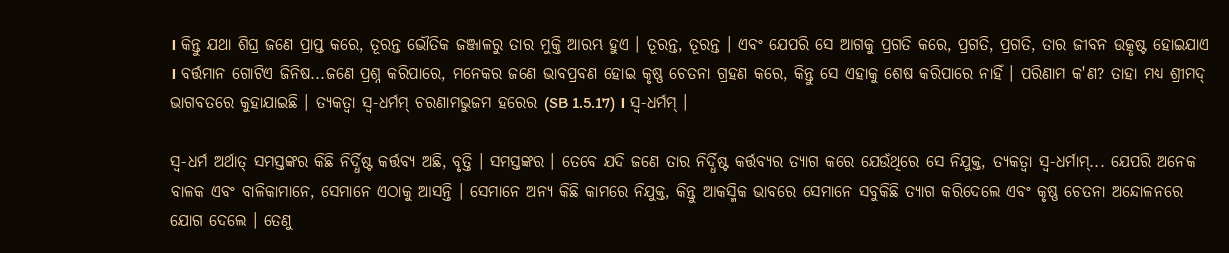। କିନ୍ତୁ ଯଥା ଶିଘ୍ର ଜଣେ ପ୍ରାପ୍ତ କରେ, ତୂରନ୍ତ ଭୌତିକ ଜଞ୍ଜାଳରୁ ତାର ମୁକ୍ତି ଆରମ୍ଭ ହୁଏ । ତୂରନ୍ତ, ତୂରନ୍ତ । ଏବଂ ଯେପରି ସେ ଆଗକୁ ପ୍ରଗତି କରେ, ପ୍ରଗତି, ପ୍ରଗତି, ତାର ଜୀବନ ଉତ୍କୃଷ୍ଟ ହୋଇଯାଏ । ବର୍ତ୍ତମାନ ଗୋଟିଏ ଜିନିଷ...ଜଣେ ପ୍ରଶ୍ନ କରିପାରେ, ମନେକର ଜଣେ ଭାବପ୍ରବଣ ହୋଇ କୃଷ୍ଣ ଚେତନା ଗ୍ରହଣ କରେ, କିନ୍ତୁ ସେ ଏହାକୁ ଶେଷ କରିପାରେ ନାହିଁ । ପରିଣାମ କ'ଣ? ତାହା ମଧ୍ୟ ଶ୍ରୀମଦ୍ ଭାଗବତରେ କୁହାଯାଇଛି । ତ୍ୟକତ୍ଵା ସ୍ଵ-ଧର୍ମମ୍ ଚରଣାମଭୁଜମ ହରେର (SB 1.5.17) । ସ୍ଵ-ଧର୍ମମ୍ ।

ସ୍ଵ-ଧର୍ମ ଅର୍ଥାତ୍ ସମସ୍ତଙ୍କର କିଛି ନିର୍ଦ୍ଧିଷ୍ଟ କର୍ତ୍ତବ୍ୟ ଅଛି, ବୃତ୍ତି । ସମସ୍ତଙ୍କର । ତେବେ ଯଦି ଜଣେ ତାର ନିର୍ଦ୍ଧିଷ୍ଟ କର୍ତ୍ତବ୍ୟର ତ୍ୟାଗ କରେ ଯେଉଁଥିରେ ସେ ନିଯୁକ୍ତ, ତ୍ୟକତ୍ଵା ସ୍ଵ-ଧର୍ମାମ୍... ଯେପରି ଅନେକ ବାଳକ ଏବଂ ବାଳିକାମାନେ, ସେମାନେ ଏଠାକୁ ଆସନ୍ତି । ସେମାନେ ଅନ୍ୟ କିଛି କାମରେ ନିଯୁକ୍ତ, କିନ୍ତୁ ଆକସ୍ମିକ ଭାବରେ ସେମାନେ ସବୁକିଛି ତ୍ୟାଗ କରିଦେଲେ ଏବଂ କୃଷ୍ଣ ଚେତନା ଅନ୍ଦୋଳନରେ ଯୋଗ ଦେଲେ । ତେଣୁ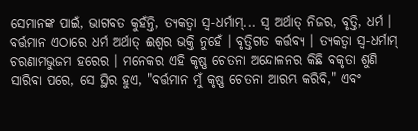ସେମାନଙ୍କ ପାଇଁ, ଭାଗବତ କୁହଁନ୍ତି, ତ୍ୟକତ୍ଵା ସ୍ଵ-ଧର୍ମାମ୍... ସ୍ଵ ଅର୍ଥାତ୍ ନିଜର, ବୃତ୍ତି, ଧର୍ମ । ବର୍ତ୍ତମାନ ଏଠାରେ ଧର୍ମ ଅର୍ଥାତ୍ ଈଶ୍ଵର ଭକ୍ତି ନୁହେଁ । ବୃତ୍ତିଗତ କର୍ତ୍ତବ୍ୟ । ତ୍ୟକତ୍ଵା ସ୍ଵ-ଧର୍ମାମ୍ ଚରଣାମଭୁଜମ ହରେର । ମନେକର ଏହି କୃଷ୍ଣ ଚେତନା ଅନ୍ଦୋଳନର କିଛି ବକୃତା ଶୁଣି ସାରିବା ପରେ, ସେ ସ୍ଥିର ହୁଏ, "ବର୍ତ୍ତମାନ ମୁଁ କୃଷ୍ଣ ଚେତନା ଆରମ୍ଭ କରିବି," ଏବଂ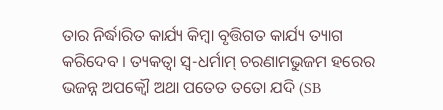ତାର ନିର୍ଦ୍ଧାରିତ କାର୍ଯ୍ୟ କିମ୍ଵା ବୃତ୍ତିଗତ କାର୍ଯ୍ୟ ତ୍ୟାଗ କରିଦେବ । ତ୍ୟକତ୍ଵା ସ୍ଵ-ଧର୍ମାମ୍ ଚରଣାମଭୁଜମ ହରେର ଭଜନ୍ନ ଅପକ୍ଵୌ ଅଥା ପତେତ ତତୋ ଯଦି (SB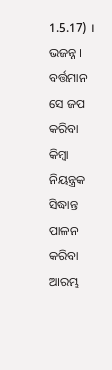1.5.17) । ଭଜନ୍ନ । ବର୍ତ୍ତମାନ ସେ ଜପ କରିବା କିମ୍ଵା ନିୟନ୍ତ୍ରକ ସିଦ୍ଧାନ୍ତ ପାଳନ କରିବା ଆରମ୍ଭ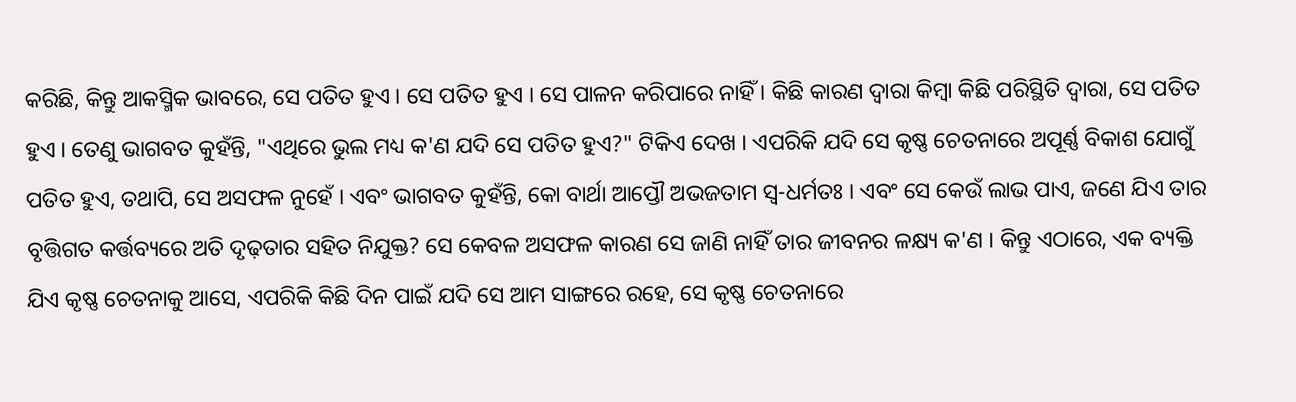କରିଛି, କିନ୍ତୁ ଆକସ୍ମିକ ଭାବରେ, ସେ ପତିତ ହୁଏ । ସେ ପତିତ ହୁଏ । ସେ ପାଳନ କରିପାରେ ନାହିଁ । କିଛି କାରଣ ଦ୍ଵାରା କିମ୍ଵା କିଛି ପରିସ୍ଥିତି ଦ୍ଵାରା, ସେ ପତିତ ହୁଏ । ତେଣୁ ଭାଗବତ କୁହଁନ୍ତି, "ଏଥିରେ ଭୁଲ ମଧ୍ୟ କ'ଣ ଯଦି ସେ ପତିତ ହୁଏ?" ଟିକିଏ ଦେଖ । ଏପରିକି ଯଦି ସେ କୃଷ୍ଣ ଚେତନାରେ ଅପୂର୍ଣ୍ଣ ବିକାଶ ଯୋଗୁଁ ପତିତ ହୁଏ, ତଥାପି, ସେ ଅସଫଳ ନୁହେଁ । ଏବଂ ଭାଗବତ କୁହଁନ୍ତି, କୋ ବାର୍ଥା ଆପ୍ତୌ ଅଭଜତାମ ସ୍ଵ-ଧର୍ମତଃ । ଏବଂ ସେ କେଉଁ ଲାଭ ପାଏ, ଜଣେ ଯିଏ ତାର ବୃତ୍ତିଗତ କର୍ତ୍ତବ୍ୟରେ ଅତି ଦୃଢ଼ତାର ସହିତ ନିଯୁକ୍ତ? ସେ କେବଳ ଅସଫଳ କାରଣ ସେ ଜାଣି ନାହିଁ ତାର ଜୀବନର ଳକ୍ଷ୍ୟ କ'ଣ । କିନ୍ତୁ ଏଠାରେ, ଏକ ବ୍ୟକ୍ତି ଯିଏ କୃଷ୍ଣ ଚେତନାକୁ ଆସେ, ଏପରିକି କିଛି ଦିନ ପାଇଁ ଯଦି ସେ ଆମ ସାଙ୍ଗରେ ରହେ, ସେ କୃଷ୍ଣ ଚେତନାରେ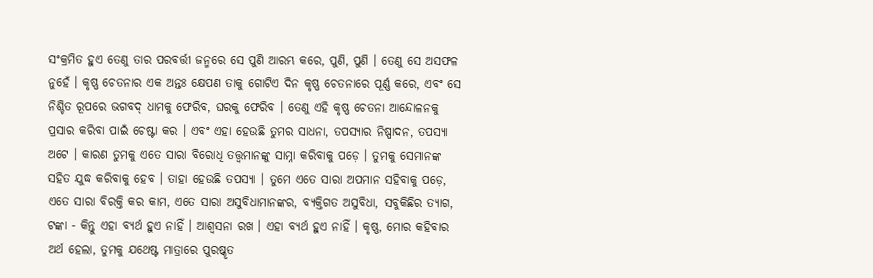ସଂକ୍ରମିତ ହୁଏ ତେଣୁ ତାର ପରବର୍ତ୍ତୀ ଜନ୍ମରେ ସେ ପୁଣି ଆରମ୍ଭ କରେ, ପୁଣି, ପୁଣି । ତେଣୁ ସେ ଅସଫଳ ନୁହେଁ । କୃଷ୍ଣ ଚେତନାର ଏକ ଅନ୍ତଃ କ୍ଷେପଣ ତାକୁ ଗୋଟିଏ ଦିନ କୃଷ୍ଣ ଚେତନାରେ ପୂର୍ଣ୍ଣ କରେ, ଏବଂ ସେ ନିଶ୍ଚିତ ରୂପରେ ଭଗବଦ୍ ଧାମକୁ ଫେରିବ, ଘରକୁ ଫେରିବ । ତେଣୁ ଏହି କୃଷ୍ଣ ଚେତନା ଆନ୍ଦୋଳନକୁ ପ୍ରସାର କରିବା ପାଇଁ ଚେଷ୍ଟା କର । ଏବଂ ଏହା ହେଉଛି ତୁମର ସାଧନା, ତପସ୍ୟାର ନିଷ୍ପାଦନ, ତପସ୍ୟା ଅଟେ । କାରଣ ତୁମକୁ ଏତେ ସାରା ବିରୋଧି ତତ୍ତ୍ଵମାନଙ୍କୁ ସାମ୍ନା କରିବାକୁ ପଡ଼େ । ତୁମକୁ ସେମାନଙ୍କ ସହିତ ଯୁଦ୍ଧ କରିବାକୁ ହେବ । ତାହା ହେଉଛି ତପସ୍ୟା । ତୁମେ ଏତେ ସାରା ଅପମାନ ସହିବାକୁ ପଡ଼େ, ଏତେ ସାରା ବିରକ୍ତି କର କାମ, ଏତେ ସାରା ଅସୁବିଧାମାନଙ୍କର, ବ୍ୟକ୍ତିଗତ ଅସୁବିଧା, ସବୁକିଛିର ତ୍ୟାଗ, ଟଙ୍କା - କିନ୍ତୁ ଏହା ବ୍ୟର୍ଥ ହୁଏ ନାହିଁ । ଆଶ୍ଵସନା ରଖ । ଏହା ବ୍ୟର୍ଥ ହୁଏ ନାହିଁ । କୃଷ୍ଣ, ମୋର କହିବାର ଅର୍ଥ ହେଲା, ତୁମକୁ ଯଥେଷ୍ଟ ମାତ୍ରାରେ ପୁରଷ୍କୃତ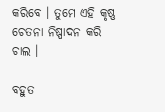କରିବେ । ତୁମେ ଏହି କୃଷ୍ଣ ଚେତନା ନିଷ୍ପାଦନ କରି ଚାଲ ।

ବହୁତ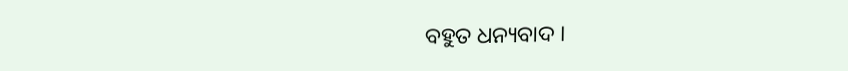ବହୁତ ଧନ୍ୟବାଦ ।